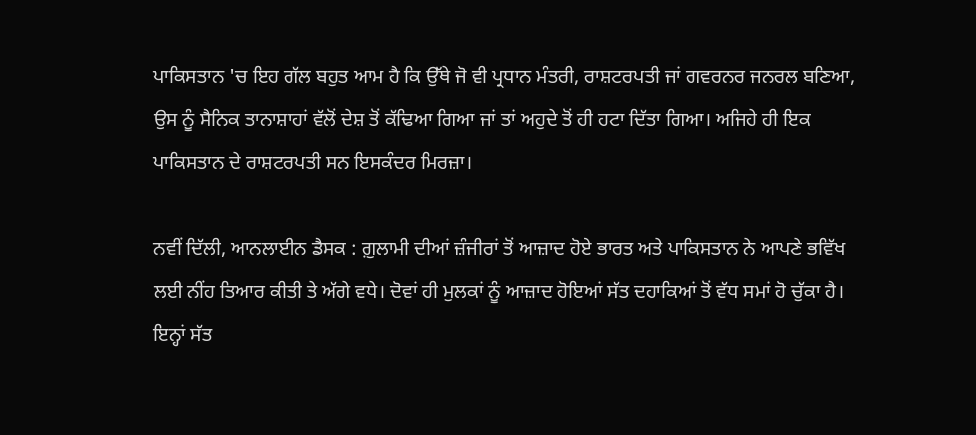ਪਾਕਿਸਤਾਨ 'ਚ ਇਹ ਗੱਲ ਬਹੁਤ ਆਮ ਹੈ ਕਿ ਉੱਥੇ ਜੋ ਵੀ ਪ੍ਰਧਾਨ ਮੰਤਰੀ, ਰਾਸ਼ਟਰਪਤੀ ਜਾਂ ਗਵਰਨਰ ਜਨਰਲ ਬਣਿਆ, ਉਸ ਨੂੰ ਸੈਨਿਕ ਤਾਨਾਸ਼ਾਹਾਂ ਵੱਲੋਂ ਦੇਸ਼ ਤੋਂ ਕੱਢਿਆ ਗਿਆ ਜਾਂ ਤਾਂ ਅਹੁਦੇ ਤੋਂ ਹੀ ਹਟਾ ਦਿੱਤਾ ਗਿਆ। ਅਜਿਹੇ ਹੀ ਇਕ ਪਾਕਿਸਤਾਨ ਦੇ ਰਾਸ਼ਟਰਪਤੀ ਸਨ ਇਸਕੰਦਰ ਮਿਰਜ਼ਾ।

ਨਵੀਂ ਦਿੱਲੀ, ਆਨਲਾਈਨ ਡੈਸਕ : ਗ਼ੁਲਾਮੀ ਦੀਆਂ ਜ਼ੰਜੀਰਾਂ ਤੋਂ ਆਜ਼ਾਦ ਹੋਏ ਭਾਰਤ ਅਤੇ ਪਾਕਿਸਤਾਨ ਨੇ ਆਪਣੇ ਭਵਿੱਖ ਲਈ ਨੀਂਹ ਤਿਆਰ ਕੀਤੀ ਤੇ ਅੱਗੇ ਵਧੇ। ਦੋਵਾਂ ਹੀ ਮੁਲਕਾਂ ਨੂੰ ਆਜ਼ਾਦ ਹੋਇਆਂ ਸੱਤ ਦਹਾਕਿਆਂ ਤੋਂ ਵੱਧ ਸਮਾਂ ਹੋ ਚੁੱਕਾ ਹੈ। ਇਨ੍ਹਾਂ ਸੱਤ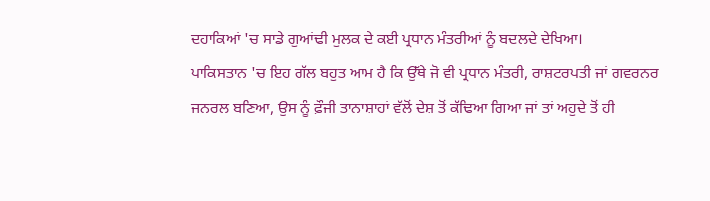ਦਹਾਕਿਆਂ 'ਚ ਸਾਡੇ ਗੁਆਂਢੀ ਮੁਲਕ ਦੇ ਕਈ ਪ੍ਰਧਾਨ ਮੰਤਰੀਆਂ ਨੂੰ ਬਦਲਦੇ ਦੇਖਿਆ।
ਪਾਕਿਸਤਾਨ 'ਚ ਇਹ ਗੱਲ ਬਹੁਤ ਆਮ ਹੈ ਕਿ ਉੱਥੇ ਜੋ ਵੀ ਪ੍ਰਧਾਨ ਮੰਤਰੀ, ਰਾਸ਼ਟਰਪਤੀ ਜਾਂ ਗਵਰਨਰ ਜਨਰਲ ਬਣਿਆ, ਉਸ ਨੂੰ ਫ਼ੌਜੀ ਤਾਨਾਸ਼ਾਹਾਂ ਵੱਲੋਂ ਦੇਸ਼ ਤੋਂ ਕੱਢਿਆ ਗਿਆ ਜਾਂ ਤਾਂ ਅਹੁਦੇ ਤੋਂ ਹੀ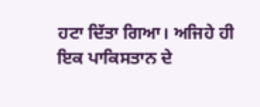ਹਟਾ ਦਿੱਤਾ ਗਿਆ। ਅਜਿਹੇ ਹੀ ਇਕ ਪਾਕਿਸਤਾਨ ਦੇ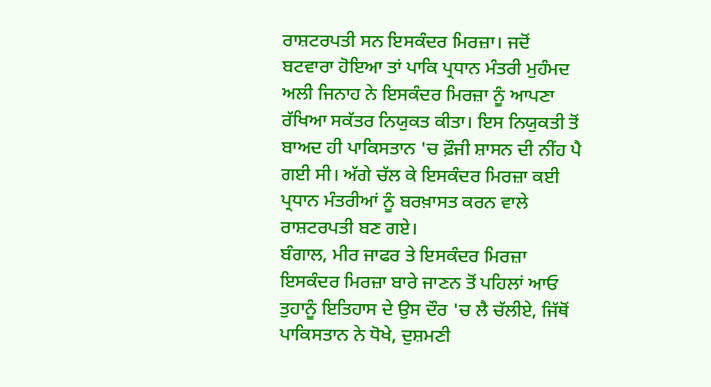ਰਾਸ਼ਟਰਪਤੀ ਸਨ ਇਸਕੰਦਰ ਮਿਰਜ਼ਾ। ਜਦੋਂ ਬਟਵਾਰਾ ਹੋਇਆ ਤਾਂ ਪਾਕਿ ਪ੍ਰਧਾਨ ਮੰਤਰੀ ਮੁਹੰਮਦ ਅਲੀ ਜਿਨਾਹ ਨੇ ਇਸਕੰਦਰ ਮਿਰਜ਼ਾ ਨੂੰ ਆਪਣਾ ਰੱਖਿਆ ਸਕੱਤਰ ਨਿਯੁਕਤ ਕੀਤਾ। ਇਸ ਨਿਯੁਕਤੀ ਤੋਂ ਬਾਅਦ ਹੀ ਪਾਕਿਸਤਾਨ 'ਚ ਫ਼ੌਜੀ ਸ਼ਾਸਨ ਦੀ ਨੀਂਹ ਪੈ ਗਈ ਸੀ। ਅੱਗੇ ਚੱਲ ਕੇ ਇਸਕੰਦਰ ਮਿਰਜ਼ਾ ਕਈ ਪ੍ਰਧਾਨ ਮੰਤਰੀਆਂ ਨੂੰ ਬਰਖ਼ਾਸਤ ਕਰਨ ਵਾਲੇ ਰਾਸ਼ਟਰਪਤੀ ਬਣ ਗਏ।
ਬੰਗਾਲ, ਮੀਰ ਜਾਫਰ ਤੇ ਇਸਕੰਦਰ ਮਿਰਜ਼ਾ
ਇਸਕੰਦਰ ਮਿਰਜ਼ਾ ਬਾਰੇ ਜਾਣਨ ਤੋਂ ਪਹਿਲਾਂ ਆਓ ਤੁਹਾਨੂੰ ਇਤਿਹਾਸ ਦੇ ਉਸ ਦੌਰ 'ਚ ਲੈ ਚੱਲੀਏ, ਜਿੱਥੋਂ ਪਾਕਿਸਤਾਨ ਨੇ ਧੋਖੇ, ਦੁਸ਼ਮਣੀ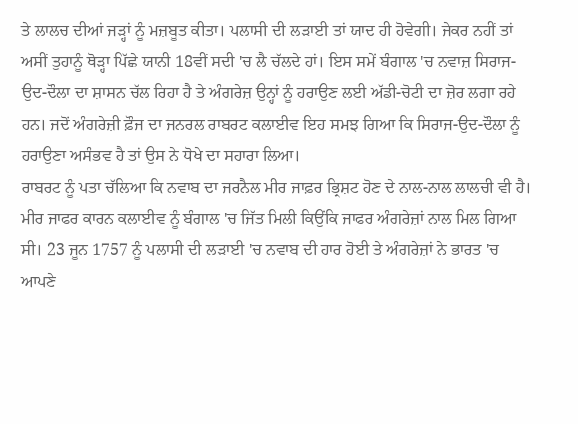ਤੇ ਲਾਲਚ ਦੀਆਂ ਜੜ੍ਹਾਂ ਨੂੰ ਮਜ਼ਬੂਤ ਕੀਤਾ। ਪਲਾਸੀ ਦੀ ਲੜਾਈ ਤਾਂ ਯਾਦ ਹੀ ਹੋਵੇਗੀ। ਜੇਕਰ ਨਹੀਂ ਤਾਂ ਅਸੀਂ ਤੁਹਾਨੂੰ ਥੋੜ੍ਹਾ ਪਿੱਛੇ ਯਾਨੀ 18ਵੀਂ ਸਦੀ 'ਚ ਲੈ ਚੱਲਦੇ ਹਾਂ। ਇਸ ਸਮੇਂ ਬੰਗਾਲ 'ਚ ਨਵਾਜ਼ ਸਿਰਾਜ-ਉਦ-ਦੌਲਾ ਦਾ ਸ਼ਾਸਨ ਚੱਲ ਰਿਹਾ ਹੈ ਤੇ ਅੰਗਰੇਜ਼ ਉਨ੍ਹਾਂ ਨੂੰ ਹਰਾਉਣ ਲਈ ਅੱਡੀ-ਚੋਟੀ ਦਾ ਜ਼ੋਰ ਲਗਾ ਰਹੇ ਹਨ। ਜਦੋਂ ਅੰਗਰੇਜ਼ੀ ਫ਼ੌਜ ਦਾ ਜਨਰਲ ਰਾਬਰਟ ਕਲਾਈਵ ਇਹ ਸਮਝ ਗਿਆ ਕਿ ਸਿਰਾਜ-ਉਦ-ਦੌਲਾ ਨੂੰ ਹਰਾਉਣਾ ਅਸੰਭਵ ਹੈ ਤਾਂ ਉਸ ਨੇ ਧੋਖੇ ਦਾ ਸਹਾਰਾ ਲਿਆ।
ਰਾਬਰਟ ਨੂੰ ਪਤਾ ਚੱਲਿਆ ਕਿ ਨਵਾਬ ਦਾ ਜਰਨੈਲ ਮੀਰ ਜਾਫ਼ਰ ਭ੍ਰਿਸ਼ਟ ਹੋਣ ਦੇ ਨਾਲ-ਨਾਲ ਲਾਲਚੀ ਵੀ ਹੈ। ਮੀਰ ਜਾਫਰ ਕਾਰਨ ਕਲਾਈਵ ਨੂੰ ਬੰਗਾਲ 'ਚ ਜਿੱਤ ਮਿਲੀ ਕਿਉਂਕਿ ਜਾਫਰ ਅੰਗਰੇਜ਼ਾਂ ਨਾਲ ਮਿਲ ਗਿਆ ਸੀ। 23 ਜੂਨ 1757 ਨੂੰ ਪਲਾਸੀ ਦੀ ਲੜਾਈ 'ਚ ਨਵਾਬ ਦੀ ਹਾਰ ਹੋਈ ਤੇ ਅੰਗਰੇਜ਼ਾਂ ਨੇ ਭਾਰਤ 'ਚ ਆਪਣੇ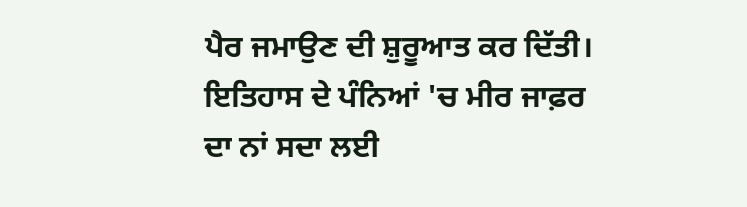ਪੈਰ ਜਮਾਉਣ ਦੀ ਸ਼ੁਰੂਆਤ ਕਰ ਦਿੱਤੀ। ਇਤਿਹਾਸ ਦੇ ਪੰਨਿਆਂ 'ਚ ਮੀਰ ਜਾਫ਼ਰ ਦਾ ਨਾਂ ਸਦਾ ਲਈ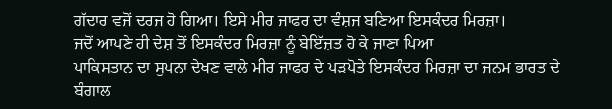ਗੱਦਾਰ ਵਜੋਂ ਦਰਜ ਹੋ ਗਿਆ। ਇਸੇ ਮੀਰ ਜਾਫਰ ਦਾ ਵੰਸ਼ਜ ਬਣਿਆ ਇਸਕੰਦਰ ਮਿਰਜ਼ਾ।
ਜਦੋਂ ਆਪਣੇ ਹੀ ਦੇਸ਼ ਤੋਂ ਇਸਕੰਦਰ ਮਿਰਜ਼ਾ ਨੂੰ ਬੇਇੱਜ਼ਤ ਹੋ ਕੇ ਜਾਣਾ ਪਿਆ
ਪਾਕਿਸਤਾਨ ਦਾ ਸੁਪਨਾ ਦੇਖਣ ਵਾਲੇ ਮੀਰ ਜਾਫਰ ਦੇ ਪੜਪੋਤੇ ਇਸਕੰਦਰ ਮਿਰਜ਼ਾ ਦਾ ਜਨਮ ਭਾਰਤ ਦੇ ਬੰਗਾਲ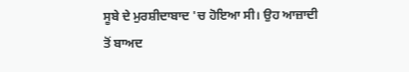ਸੂਬੇ ਦੇ ਮੁਰਸ਼ੀਦਾਬਾਦ 'ਚ ਹੋਇਆ ਸੀ। ਉਹ ਆਜ਼ਾਦੀ ਤੋਂ ਬਾਅਦ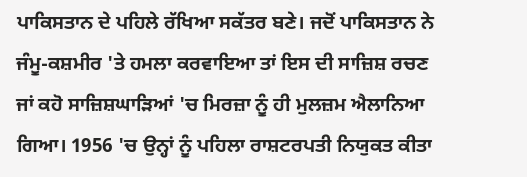ਪਾਕਿਸਤਾਨ ਦੇ ਪਹਿਲੇ ਰੱਖਿਆ ਸਕੱਤਰ ਬਣੇ। ਜਦੋਂ ਪਾਕਿਸਤਾਨ ਨੇ ਜੰਮੂ-ਕਸ਼ਮੀਰ 'ਤੇ ਹਮਲਾ ਕਰਵਾਇਆ ਤਾਂ ਇਸ ਦੀ ਸਾਜ਼ਿਸ਼ ਰਚਣ ਜਾਂ ਕਹੋ ਸਾਜ਼ਿਸ਼ਘਾੜਿਆਂ 'ਚ ਮਿਰਜ਼ਾ ਨੂੰ ਹੀ ਮੁਲਜ਼ਮ ਐਲਾਨਿਆ ਗਿਆ। 1956 'ਚ ਉਨ੍ਹਾਂ ਨੂੰ ਪਹਿਲਾ ਰਾਸ਼ਟਰਪਤੀ ਨਿਯੁਕਤ ਕੀਤਾ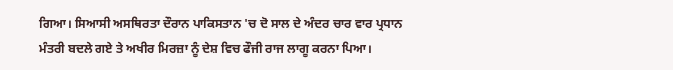ਗਿਆ। ਸਿਆਸੀ ਅਸਥਿਰਤਾ ਦੌਰਾਨ ਪਾਕਿਸਤਾਨ 'ਚ ਦੋ ਸਾਲ ਦੇ ਅੰਦਰ ਚਾਰ ਵਾਰ ਪ੍ਰਧਾਨ ਮੰਤਰੀ ਬਦਲੇ ਗਏ ਤੇ ਅਖੀਰ ਮਿਰਜ਼ਾ ਨੂੰ ਦੇਸ਼ ਵਿਚ ਫੌਜੀ ਰਾਜ ਲਾਗੂ ਕਰਨਾ ਪਿਆ।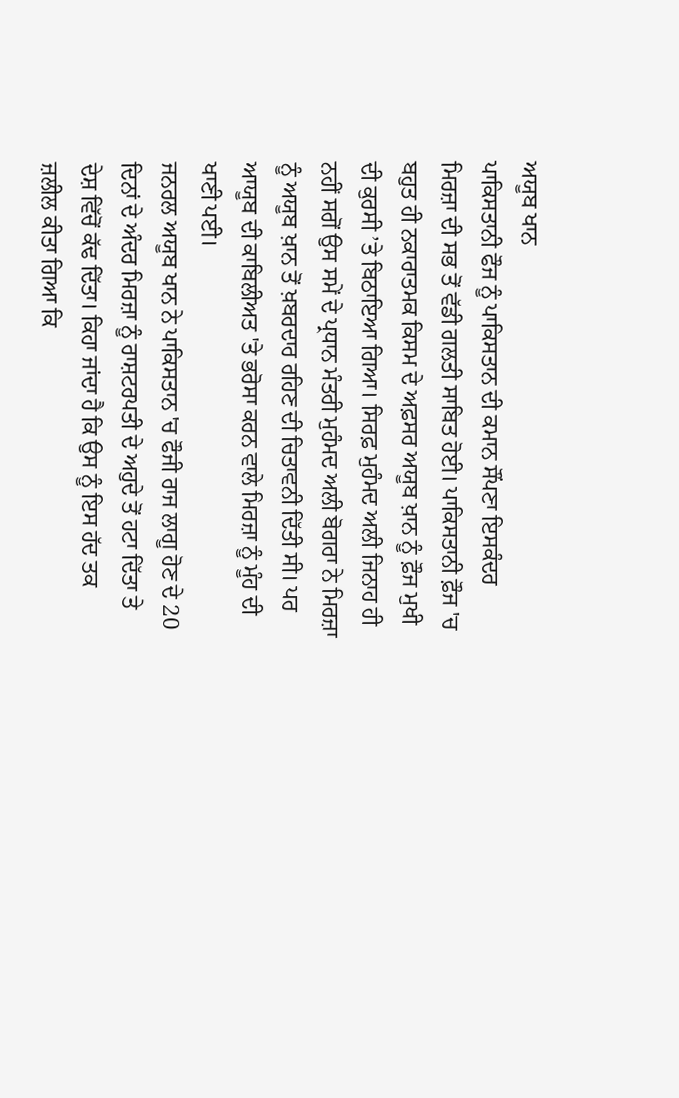ਅਯੂਬ ਖਾਨ
ਪਾਕਿਸਤਾਨੀ ਫੌਜ ਨੂੰ ਪਾਕਿਸਤਾਨ ਦੀ ਕਮਾਨ ਸੌਂਪਣਾ ਇਸਕੰਦਰ ਮਿਰਜ਼ਾ ਦੀ ਸਭ ਤੋਂ ਵੱਡੀ ਗਲਤੀ ਸਾਬਿਤ ਹੋਈ। ਪਾਕਿਸਤਾਨੀ ਫ਼ੌਜ 'ਚ ਬਹੁਤ ਹੀ ਨਕਾਰਾਤਮਕ ਕਿਸਮ ਦੇ ਅਫ਼ਸਰ ਅਯੂਬ ਖ਼ਾਨ ਨੂੰ ਫ਼ੌਜ ਮੁਖੀ ਦੀ ਕੁਰਸੀ ’ਤੇ ਬਿਠਾਇਆ ਗਿਆ। ਸਿਰਫ਼ ਮੁਹੰਮਦ ਅਲੀ ਜਿਨਾਹ ਹੀ ਨਹੀਂ ਸਗੋਂ ਉਸ ਸਮੇਂ ਦੇ ਪ੍ਰਧਾਨ ਮੰਤਰੀ ਮੁਹੰਮਦ ਅਲੀ ਬੋਗਰਾ ਨੇ ਮਿਰਜ਼ਾ ਨੂੰ ਅਯੂਬ ਖ਼ਾਨ ਤੋਂ ਖ਼ਬਰਦਾਰ ਰਹਿਣ ਦੀ ਚਿਤਾਵਨੀ ਦਿੱਤੀ ਸੀ। ਪਰ ਆਯੂਬ ਦੀ ਕਾਬਿਲੀਅਤ 'ਤੇ ਭਰੋਸਾ ਕਰਨ ਵਾਲੇ ਮਿਰਜ਼ਾ ਨੂੰ ਮੂੰਹ ਦੀ ਖਾਣੀ ਪਈ।
ਜਨਰਲ ਅਯੂਬ ਖਾਨ ਨੇ ਪਾਕਿਸਤਾਨ 'ਚ ਫੌਜੀ ਰਾਜ ਲਾਗੂ ਹੋਣ ਦੇ 20 ਦਿਨਾਂ ਦੇ ਅੰਦਰ ਮਿਰਜ਼ਾ ਨੂੰ ਰਾਸ਼ਟਰਪਤੀ ਦੇ ਅਹੁਦੇ ਤੋਂ ਹਟਾ ਦਿੱਤਾ ਤੇ ਦੇਸ਼ ਵਿੱਚੋਂ ਕੱਢ ਦਿੱਤਾ। ਕਿਹਾ ਜਾਂਦਾ ਹੈ ਕਿ ਉਸ ਨੂੰ ਇਸ ਹੱਦ ਤਕ ਜ਼ਲੀਲ ਕੀਤਾ ਗਿਆ ਕਿ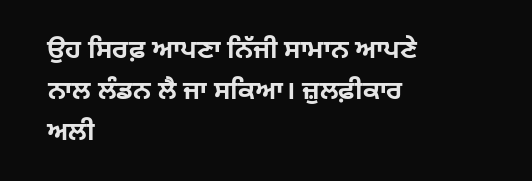ਉਹ ਸਿਰਫ਼ ਆਪਣਾ ਨਿੱਜੀ ਸਾਮਾਨ ਆਪਣੇ ਨਾਲ ਲੰਡਨ ਲੈ ਜਾ ਸਕਿਆ। ਜ਼ੁਲਫ਼ੀਕਾਰ ਅਲੀ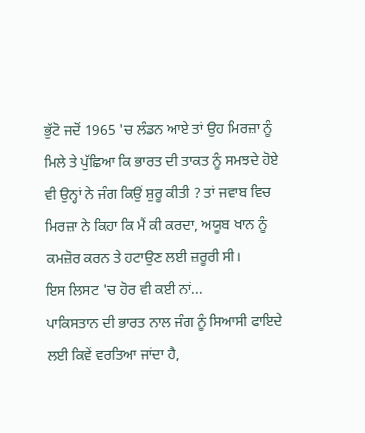ਭੁੱਟੋ ਜਦੋਂ 1965 'ਚ ਲੰਡਨ ਆਏ ਤਾਂ ਉਹ ਮਿਰਜ਼ਾ ਨੂੰ ਮਿਲੇ ਤੇ ਪੁੱਛਿਆ ਕਿ ਭਾਰਤ ਦੀ ਤਾਕਤ ਨੂੰ ਸਮਝਦੇ ਹੋਏ ਵੀ ਉਨ੍ਹਾਂ ਨੇ ਜੰਗ ਕਿਉਂ ਸ਼ੁਰੂ ਕੀਤੀ ? ਤਾਂ ਜਵਾਬ ਵਿਚ ਮਿਰਜ਼ਾ ਨੇ ਕਿਹਾ ਕਿ ਮੈਂ ਕੀ ਕਰਦਾ, ਅਯੂਬ ਖਾਨ ਨੂੰ ਕਮਜ਼ੋਰ ਕਰਨ ਤੇ ਹਟਾਉਣ ਲਈ ਜ਼ਰੂਰੀ ਸੀ।
ਇਸ ਲਿਸਟ 'ਚ ਹੋਰ ਵੀ ਕਈ ਨਾਂ...
ਪਾਕਿਸਤਾਨ ਦੀ ਭਾਰਤ ਨਾਲ ਜੰਗ ਨੂੰ ਸਿਆਸੀ ਫਾਇਦੇ ਲਈ ਕਿਵੇਂ ਵਰਤਿਆ ਜਾਂਦਾ ਹੈ,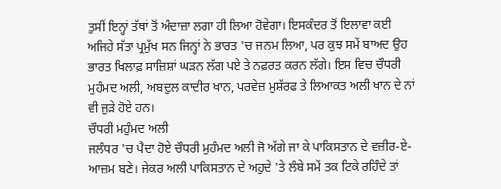ਤੁਸੀਂ ਇਨ੍ਹਾਂ ਤੱਥਾਂ ਤੋਂ ਅੰਦਾਜ਼ਾ ਲਗਾ ਹੀ ਲਿਆ ਹੋਵੇਗਾ। ਇਸਕੰਦਰ ਤੋਂ ਇਲਾਵਾ ਕਈ ਅਜਿਹੇ ਸੱਤਾ ਪ੍ਰਮੁੱਖ ਸਨ ਜਿਨ੍ਹਾਂ ਨੇ ਭਾਰਤ 'ਚ ਜਨਮ ਲਿਆ, ਪਰ ਕੁਝ ਸਮੇਂ ਬਾਅਦ ਉਹ ਭਾਰਤ ਖਿਲਾਫ਼ ਸਾਜ਼ਿਸ਼ਾਂ ਘੜਨ ਲੱਗ ਪਏ ਤੇ ਨਫ਼ਰਤ ਕਰਨ ਲੱਗੇ। ਇਸ ਵਿਚ ਚੌਧਰੀ ਮੁਹੰਮਦ ਅਲੀ, ਅਬਦੁਲ ਕਾਦੀਰ ਖਾਨ, ਪਰਵੇਜ਼ ਮੁਸ਼ੱਰਫ ਤੇ ਲਿਆਕਤ ਅਲੀ ਖਾਨ ਦੇ ਨਾਂ ਵੀ ਜੁੜੇ ਹੋਏ ਹਨ।
ਚੌਧਰੀ ਮਹੁੰਮਦ ਅਲੀ
ਜਲੰਧਰ 'ਚ ਪੈਦਾ ਹੋਏ ਚੌਧਰੀ ਮੁਹੰਮਦ ਅਲੀ ਜੋ ਅੱਗੇ ਜਾ ਕੇ ਪਾਕਿਸਤਾਨ ਦੇ ਵਜ਼ੀਰ-ਏ-ਆਜ਼ਮ ਬਣੇ। ਜੇਕਰ ਅਲੀ ਪਾਕਿਸਤਾਨ ਦੇ ਅਹੁਦੇ 'ਤੇ ਲੰਬੇ ਸਮੇਂ ਤਕ ਟਿਕੇ ਰਹਿੰਦੇ ਤਾਂ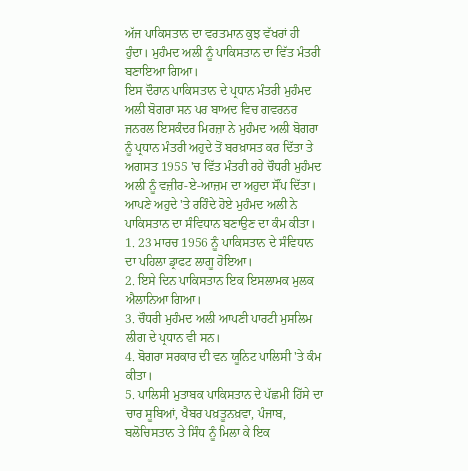ਅੱਜ ਪਾਕਿਸਤਾਨ ਦਾ ਵਰਤਮਾਨ ਕੁਝ ਵੱਖਰਾਂ ਹੀ ਹੁੰਦਾ। ਮੁਹੰਮਦ ਅਲੀ ਨੂੰ ਪਾਕਿਸਤਾਨ ਦਾ ਵਿੱਤ ਮੰਤਰੀ ਬਣਾਇਆ ਗਿਆ।
ਇਸ ਦੌਰਾਨ ਪਾਕਿਸਤਾਨ ਦੇ ਪ੍ਰਧਾਨ ਮੰਤਰੀ ਮੁਹੰਮਦ ਅਲੀ ਬੋਗਰਾ ਸਨ ਪਰ ਬਾਅਦ ਵਿਚ ਗਵਰਨਰ ਜਨਰਲ ਇਸਕੰਦਰ ਮਿਰਜ਼ਾ ਨੇ ਮੁਹੰਮਦ ਅਲੀ ਬੋਗਰਾ ਨੂੰ ਪ੍ਰਧਾਨ ਮੰਤਰੀ ਅਹੁਦੇ ਤੋਂ ਬਰਖ਼ਾਸਤ ਕਰ ਦਿੱਤਾ ਤੇ ਅਗਸਤ 1955 'ਚ ਵਿੱਤ ਮੰਤਰੀ ਰਹੇ ਚੌਧਰੀ ਮੁਹੰਮਦ ਅਲੀ ਨੂੰ ਵਜ਼ੀਰ-ਏ-ਆਜ਼ਮ ਦਾ ਅਹੁਦਾ ਸੌਂਪ ਦਿੱਤਾ। ਆਪਣੇ ਅਹੁਦੇ 'ਤੇ ਰਹਿੰਦੇ ਹੋਏ ਮੁਹੰਮਦ ਅਲੀ ਨੇ ਪਾਕਿਸਤਾਨ ਦਾ ਸੰਵਿਧਾਨ ਬਣਾਉਣ ਦਾ ਕੰਮ ਕੀਤਾ।
1. 23 ਮਾਰਚ 1956 ਨੂੰ ਪਾਕਿਸਤਾਨ ਦੇ ਸੰਵਿਧਾਨ ਦਾ ਪਹਿਲਾ ਡ੍ਰਾਫਟ ਲਾਗੂ ਹੋਇਆ।
2. ਇਸੇ ਦਿਨ ਪਾਕਿਸਤਾਨ ਇਕ ਇਸਲਾਮਕ ਮੁਲਕ ਐਲਾਨਿਆ ਗਿਆ।
3. ਚੌਧਰੀ ਮੁਹੰਮਦ ਅਲੀ ਆਪਣੀ ਪਾਰਟੀ ਮੁਸਲਿਮ ਲੀਗ ਦੇ ਪ੍ਰਧਾਨ ਵੀ ਸਨ।
4. ਬੋਗਰਾ ਸਰਕਾਰ ਦੀ ਵਨ ਯੂਨਿਟ ਪਾਲਿਸੀ 'ਤੇ ਕੰਮ ਕੀਤਾ।
5. ਪਾਲਿਸੀ ਮੁਤਾਬਕ ਪਾਕਿਸਤਾਨ ਦੇ ਪੱਛਮੀ ਹਿੱਸੇ ਦਾ ਚਾਰ ਸੂਬਿਆਂ, ਖੈਬਰ ਪਖ਼ਤੂਨਖ਼ਵਾ, ਪੰਜਾਬ, ਬਲੋਚਿਸਤਾਨ ਤੇ ਸਿੰਧ ਨੂੰ ਮਿਲਾ ਕੇ ਇਕ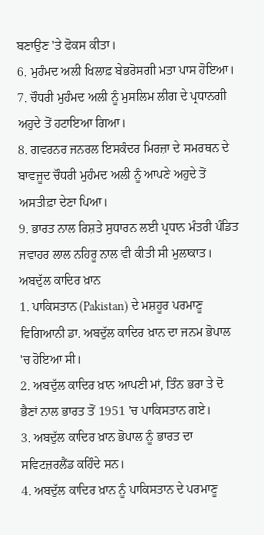ਬਣਾਉਣ 'ਤੇ ਫੋਕਸ ਕੀਤਾ।
6. ਮੁਹੰਮਦ ਅਲੀ ਖਿਲਾਫ਼ ਬੇਭਰੋਸਗੀ ਮਤਾ ਪਾਸ ਹੋਇਆ।
7. ਚੌਧਰੀ ਮੁਹੰਮਦ ਅਲੀ ਨੂੰ ਮੁਸਲਿਮ ਲੀਗ ਦੇ ਪ੍ਰਧਾਨਗੀ ਅਹੁਦੇ ਤੋਂ ਹਟਾਇਆ ਗਿਆ।
8. ਗਵਰਨਰ ਜਨਰਲ ਇਸਕੰਦਰ ਮਿਰਜ਼ਾ ਦੇ ਸਮਰਥਨ ਦੇ ਬਾਵਜੂਦ ਚੌਧਰੀ ਮੁਹੰਮਦ ਅਲੀ ਨੂੰ ਆਪਣੇ ਅਹੁਦੇ ਤੋਂ ਅਸਤੀਫ਼ਾ ਦੇਣਾ ਪਿਆ।
9. ਭਾਰਤ ਨਾਲ ਰਿਸ਼ਤੇ ਸੁਧਾਰਨ ਲਈ ਪ੍ਰਧਾਨ ਮੰਤਰੀ ਪੰਡਿਤ ਜਵਾਹਰ ਲਾਲ ਨਹਿਰੂ ਨਾਲ ਵੀ ਕੀਤੀ ਸੀ ਮੁਲਾਕਾਤ।
ਅਬਦੁੱਲ ਕਾਦਿਰ ਖ਼ਾਨ
1. ਪਾਕਿਸਤਾਨ (Pakistan) ਦੇ ਮਸ਼ਹੂਰ ਪਰਮਾਣੂ ਵਿਗਿਆਨੀ ਡਾ. ਅਬਦੁੱਲ ਕਾਦਿਰ ਖ਼ਾਨ ਦਾ ਜਨਮ ਭੋਪਾਲ 'ਚ ਹੋਇਆ ਸੀ।
2. ਅਬਦੁੱਲ ਕਾਦਿਰ ਖ਼ਾਨ ਆਪਣੀ ਮਾਂ, ਤਿੰਨ ਭਰਾ ਤੇ ਦੋ ਭੈਣਾਂ ਨਾਲ ਭਾਰਤ ਤੋਂ 1951 'ਚ ਪਾਕਿਸਤਾਨ ਗਏ।
3. ਅਬਦੁੱਲ ਕਾਦਿਰ ਖ਼ਾਨ ਭੋਪਾਲ ਨੂੰ ਭਾਰਤ ਦਾ ਸਵਿਟਜ਼ਰਲੈਂਡ ਕਹਿੰਦੇ ਸਨ।
4. ਅਬਦੁੱਲ ਕਾਦਿਰ ਖ਼ਾਨ ਨੂੰ ਪਾਕਿਸਤਾਨ ਦੇ ਪਰਮਾਣੂ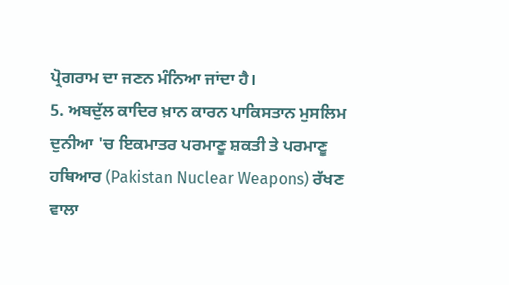ਪ੍ਰੋਗਰਾਮ ਦਾ ਜਣਨ ਮੰਨਿਆ ਜਾਂਦਾ ਹੈ।
5. ਅਬਦੁੱਲ ਕਾਦਿਰ ਖ਼ਾਨ ਕਾਰਨ ਪਾਕਿਸਤਾਨ ਮੁਸਲਿਮ ਦੁਨੀਆ 'ਚ ਇਕਮਾਤਰ ਪਰਮਾਣੂ ਸ਼ਕਤੀ ਤੇ ਪਰਮਾਣੂ ਹਥਿਆਰ (Pakistan Nuclear Weapons) ਰੱਖਣ ਵਾਲਾ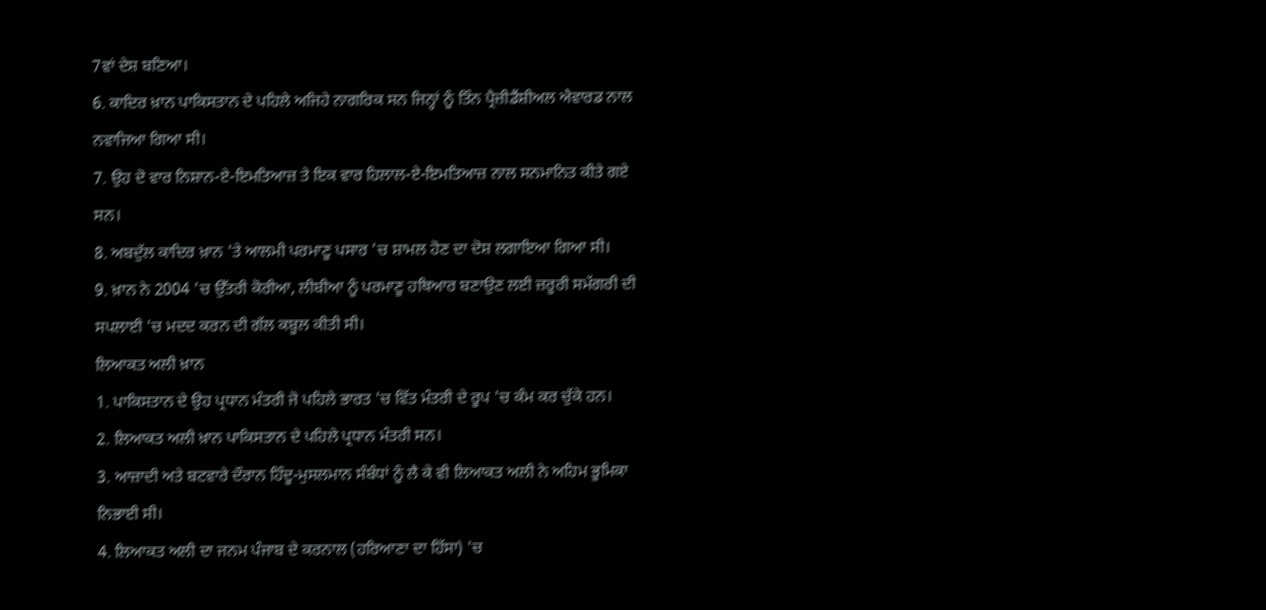7ਵਾਂ ਦੇਸ਼ ਬਣਿਆ।
6. ਕਾਦਿਰ ਖ਼ਾਨ ਪਾਕਿਸਤਾਨ ਦੇ ਪਹਿਲੇ ਅਜਿਹੇ ਨਾਗਰਿਕ ਸਨ ਜਿਨ੍ਹਾਂ ਨੂੰ ਤਿੰਨ ਪ੍ਰੈਜ਼ੀਡੈਂਸ਼ੀਅਲ ਐਵਾਰਡ ਨਾਲ ਨਵਾਜਿਆ ਗਿਆ ਸੀ।
7. ਉਹ ਦੋ ਵਾਰ ਨਿਸ਼ਾਨ-ਏ-ਇਮਤਿਆਜ਼ ਤੇ ਇਕ ਵਾਰ ਹਿਲਾਲ-ਏ-ਇਮਤਿਆਜ਼ ਨਾਲ ਸਨਮਾਨਿਤ ਕੀਤੇ ਗਏ ਸਨ।
8. ਅਬਦੁੱਲ ਕਾਦਿਰ ਖ਼ਾਨ 'ਤੇ ਆਲਮੀ ਪਰਮਾਣੂ ਪਸਾਰ 'ਚ ਸ਼ਾਮਲ ਹੋਣ ਦਾ ਦੋਸ਼ ਲਗਾਇਆ ਗਿਆ ਸੀ।
9. ਖ਼ਾਨ ਨੇ 2004 'ਚ ਉੱਤਰੀ ਕੋਰੀਆ, ਲੀਬੀਆ ਨੂੰ ਪਰਮਾਣੂ ਹਥਿਆਰ ਬਣਾਉਣ ਲਈ ਜ਼ਰੂਰੀ ਸਮੱਗਰੀ ਦੀ ਸਪਲਾਈ 'ਚ ਮਦਦ ਕਰਨ ਦੀ ਗੱਲ ਕਬੂਲ ਕੀਤੀ ਸੀ।
ਲਿਆਕਤ ਅਲੀ ਖ਼ਾਨ
1. ਪਾਕਿਸਤਾਨ ਦੇ ਉਹ ਪ੍ਰਧਾਨ ਮੰਤਰੀ ਜੋ ਪਹਿਲੇ ਭਾਰਤ 'ਚ ਵਿੱਤ ਮੰਤਰੀ ਦੇ ਰੂਪ 'ਚ ਕੰਮ ਕਰ ਚੁੱਕੇ ਹਨ।
2. ਲਿਆਕਤ ਅਲੀ ਖ਼ਾਨ ਪਾਕਿਸਤਾਨ ਦੇ ਪਹਿਲੇ ਪ੍ਰਧਾਨ ਮੰਤਰੀ ਸਨ।
3. ਆਜ਼ਾਦੀ ਅਤੇ ਬਟਵਾਰੇ ਦੌਰਾਨ ਹਿੰਦੂ-ਮੁਸਲਮਾਨ ਸੰਬੰਧਾਂ ਨੂੰ ਲੈ ਕੇ ਵੀ ਲਿਆਕਤ ਅਲੀ ਨੇ ਅਹਿਮ ਭੂਮਿਕਾ ਨਿਭਾਈ ਸੀ।
4. ਲਿਆਕਤ ਅਲੀ ਦਾ ਜਨਮ ਪੰਜਾਬ ਦੇ ਕਰਨਾਲ (ਹਰਿਆਣਾ ਦਾ ਹਿੱਸਾ) 'ਚ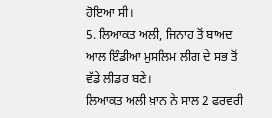ਹੋਇਆ ਸੀ।
5. ਲਿਆਕਤ ਅਲੀ, ਜਿਨਾਹ ਤੋਂ ਬਾਅਦ ਆਲ ਇੰਡੀਆ ਮੁਸਲਿਮ ਲੀਗ ਦੇ ਸਭ ਤੋਂ ਵੱਡੇ ਲੀਡਰ ਬਣੇ।
ਲਿਆਕਤ ਅਲੀ ਖ਼ਾਨ ਨੇ ਸਾਲ 2 ਫਰਵਰੀ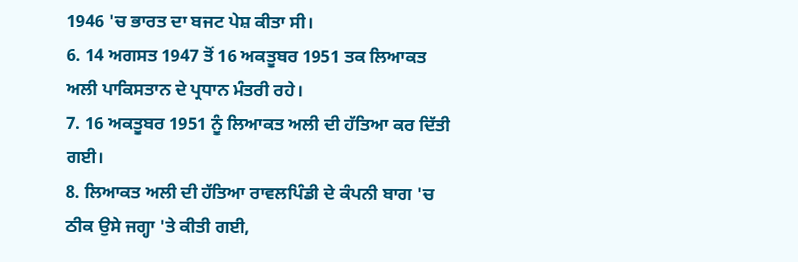1946 'ਚ ਭਾਰਤ ਦਾ ਬਜਟ ਪੇਸ਼ ਕੀਤਾ ਸੀ।
6. 14 ਅਗਸਤ 1947 ਤੋਂ 16 ਅਕਤੂਬਰ 1951 ਤਕ ਲਿਆਕਤ ਅਲੀ ਪਾਕਿਸਤਾਨ ਦੇ ਪ੍ਰਧਾਨ ਮੰਤਰੀ ਰਹੇ।
7. 16 ਅਕਤੂਬਰ 1951 ਨੂੰ ਲਿਆਕਤ ਅਲੀ ਦੀ ਹੱਤਿਆ ਕਰ ਦਿੱਤੀ ਗਈ।
8. ਲਿਆਕਤ ਅਲੀ ਦੀ ਹੱਤਿਆ ਰਾਵਲਪਿੰਡੀ ਦੇ ਕੰਪਨੀ ਬਾਗ 'ਚ ਠੀਕ ਉਸੇ ਜਗ੍ਹਾ 'ਤੇ ਕੀਤੀ ਗਈ,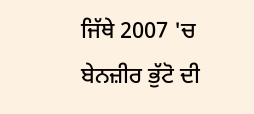ਜਿੱਥੇ 2007 'ਚ ਬੇਨਜ਼ੀਰ ਭੁੱਟੋ ਦੀ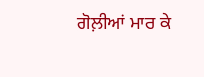ਗੋਲ਼ੀਆਂ ਮਾਰ ਕੇ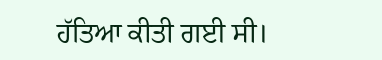ਹੱਤਿਆ ਕੀਤੀ ਗਈ ਸੀ।